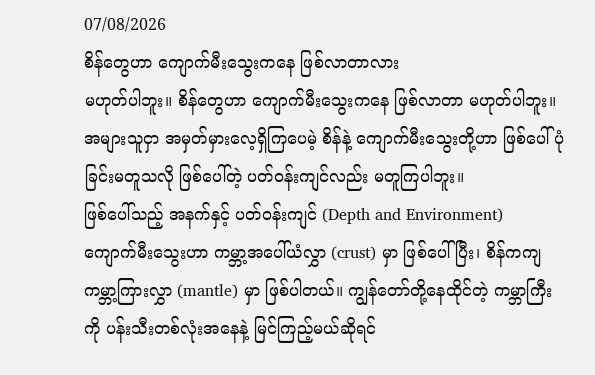07/08/2026
စိန်တွေဟာ ကျောက်မီးသွေးကနေ ဖြစ်လာတာလား
မဟုတ်ပါဘူး။ စိန်တွေဟာ ကျောက်မီးသွေးကနေ ဖြစ်လာတာ မဟုတ်ပါဘူး။ အများသူငှာ အမှတ်မှားလေ့ရှိကြပေမဲ့ စိန်နဲ့ ကျောက်မီးသွေးတို့ဟာ ဖြစ်ပေါ်ပုံခြင်းမတူသလို ဖြစ်ပေါ်တဲ့ ပတ်ဝန်းကျင်လည်း မတူကြပါဘူး။
ဖြစ်ပေါ်သည့် အနက်နှင့် ပတ်ဝန်းကျင် (Depth and Environment)
ကျောက်မီးသွေးဟာ ကမ္ဘာ့အပေါ်ယံလွှာ (crust) မှာ ဖြစ်ပေါ်ပြီး၊ စိန်ကကျ ကမ္ဘာ့ကြားလွှာ (mantle) မှာ ဖြစ်ပါတယ်။ ကျွန်တော်တို့နေထိုင်တဲ့ ကမ္ဘာကြီးကို ပန်းသီးတစ်လုံးအနေနဲ့ မြင်ကြည့်မယ်ဆိုရင်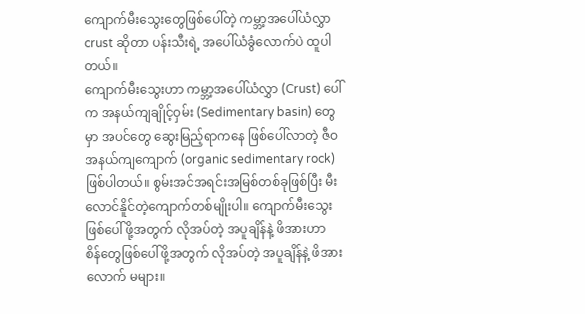ကျောက်မီးသွေးတွေဖြစ်ပေါ်တဲ့ ကမ္ဘာ့အပေါ်ယံလွှာ crust ဆိုတာ ပန်းသီးရဲ့ အပေါ်ယံခွံလောက်ပဲ ထူပါတယ်။
ကျောက်မီးသွေးဟာ ကမ္ဘာ့အပေါ်ယံလွှာ (Crust) ပေါ်က အနယ်ကျချိုင့်ဝှမ်း (Sedimentary basin) တွေမှာ အပင်တွေ ဆွေးမြည့်ရာကနေ ဖြစ်ပေါ်လာတဲ့ ဇီဝ အနယ်ကျကျောက် (organic sedimentary rock) ဖြစ်ပါတယ်။ စွမ်းအင်အရင်းအမြစ်တစ်ခုဖြစ်ပြီး မီးလောင်နိူင်တဲ့ကျောက်တစ်မျိုးပါ။ ကျောက်မီးသွေး ဖြစ်ပေါ်ဖို့အတွက် လိုအပ်တဲ့ အပူချိန်နဲ့ ဖိအားဟာ စိန်တွေဖြစ်ပေါ်ဖို့အတွက် လိုအပ်တဲ့ အပူချိန်နဲ့ ဖိအားလောက် မများ။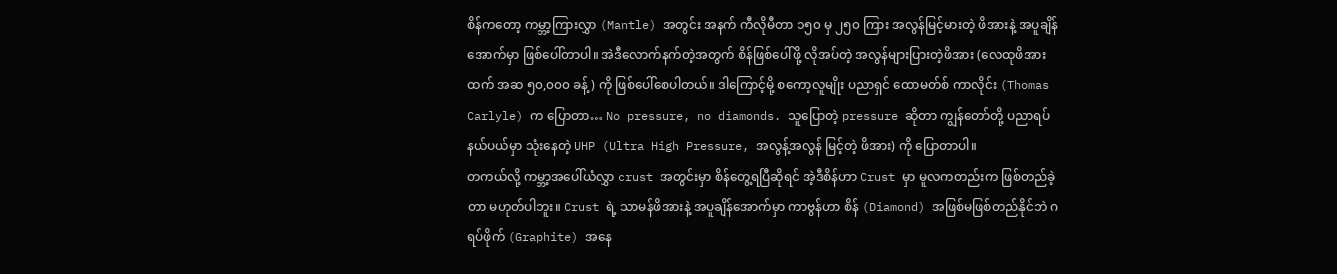စိန်ကတော့ ကမ္ဘာ့ကြားလွှာ (Mantle) အတွင်း အနက် ကီလိုမီတာ ၁၅၀ မှ ၂၅၀ ကြား အလွန်မြင့်မားတဲ့ ဖိအားနဲ့ အပူချိန်အောက်မှာ ဖြစ်ပေါ်တာပါ။ အဲဒီလောက်နက်တဲ့အတွက် စိန်ဖြစ်ပေါ်ဖို့ လိုအပ်တဲ့ အလွန်များပြားတဲ့ဖိအား (လေထုဖိအားထက် အဆ ၅၀,၀၀၀ ခန့်) ကို ဖြစ်ပေါ်စေပါတယ်။ ဒါကြောင့်မို့ စကော့လူမျိုး ပညာရှင် ထောမတ်စ် ကာလိုင်း (Thomas Carlyle) က ပြောတာ… No pressure, no diamonds. သူပြောတဲ့ pressure ဆိုတာ ကျွန်တော်တို့ ပညာရပ်နယ်ပယ်မှာ သုံးနေတဲ့ UHP (Ultra High Pressure, အလွန့်အလွန် မြင့်တဲ့ ဖိအား) ကို ပြောတာပါ။
တကယ်လို့ ကမ္ဘာ့အပေါ်ယံလွှာ crust အတွင်းမှာ စိန်တွေ့ရပြီဆိုရင် အဲ့ဒီစိန်ဟာ Crust မှာ မူလကတည်းက ဖြစ်တည်ခဲ့တာ မဟုတ်ပါဘူး။ Crust ရဲ့ သာမန်ဖိအားနဲ့ အပူချိန်အောက်မှာ ကာဗွန်ဟာ စိန် (Diamond) အဖြစ်မဖြစ်တည်နိုင်ဘဲ ဂရပ်ဖိုက် (Graphite) အနေ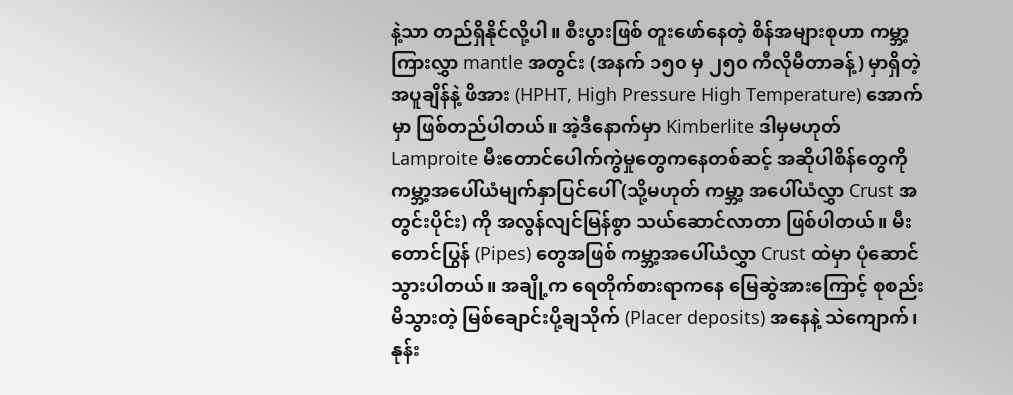နဲ့သာ တည်ရှိနိုင်လို့ပါ။ စီးပွားဖြစ် တူးဖော်နေတဲ့ စိန်အများစုဟာ ကမ္ဘာ့ကြားလွှာ mantle အတွင်း (အနက် ၁၅၀ မှ ၂၅၀ ကီလိုမီတာခန့်) မှာရှိတဲ့ အပူချိန်နဲ့ ဖိအား (HPHT, High Pressure High Temperature) အောက်မှာ ဖြစ်တည်ပါတယ်။ အဲ့ဒီနောက်မှာ Kimberlite ဒါမှမဟုတ် Lamproite မီးတောင်ပေါက်ကွဲမှုတွေကနေတစ်ဆင့် အဆိုပါစိန်တွေကို ကမ္ဘာ့အပေါ်ယံမျက်နှာပြင်ပေါ် (သို့မဟုတ် ကမ္ဘာ့ အပေါ်ယံလွှာ Crust အတွင်းပိုင်း) ကို အလွန်လျင်မြန်စွာ သယ်ဆောင်လာတာ ဖြစ်ပါတယ်။ မီးတောင်ပြွန် (Pipes) တွေအဖြစ် ကမ္ဘာ့အပေါ်ယံလွှာ Crust ထဲမှာ ပုံဆောင်သွားပါတယ်။ အချို့က ရေတိုက်စားရာကနေ မြေဆွဲအားကြောင့် စုစည်းမိသွားတဲ့ မြစ်ချောင်းပို့ချသိုက် (Placer deposits) အနေနဲ့ သဲကျောက်၊ နုန်း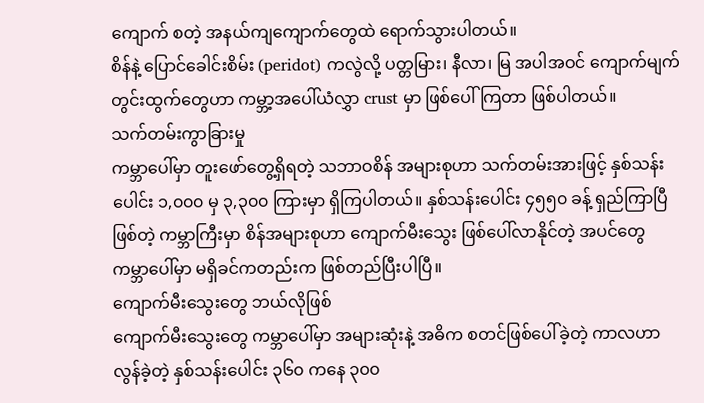ကျောက် စတဲ့ အနယ်ကျကျောက်တွေထဲ ရောက်သွားပါတယ်။
စိန်နဲ့ ပြောင်ခေါင်းစိမ်း (peridot) ကလွဲလို့ ပတ္တမြား၊ နီလာ၊ မြ အပါအဝင် ကျောက်မျက်တွင်းထွက်တွေဟာ ကမ္ဘာ့အပေါ်ယံလွှာ crust မှာ ဖြစ်ပေါ်ကြတာ ဖြစ်ပါတယ်။
သက်တမ်းကွာခြားမှု
ကမ္ဘာပေါ်မှာ တူးဖော်တွေ့ရှိရတဲ့ သဘာဝစိန် အများစုဟာ သက်တမ်းအားဖြင့် နှစ်သန်းပေါင်း ၁,၀၀၀ မှ ၃,၃၀၀ ကြားမှာ ရှိကြပါတယ်။ နှစ်သန်းပေါင်း ၄၅၅၀ ခန့် ရှည်ကြာပြီဖြစ်တဲ့ ကမ္ဘာကြီးမှာ စိန်အများစုဟာ ကျောက်မီးသွေး ဖြစ်ပေါ်လာနိုင်တဲ့ အပင်တွေ ကမ္ဘာပေါ်မှာ မရှိခင်ကတည်းက ဖြစ်တည်ပြီးပါပြီ။
ကျောက်မီးသွေးတွေ ဘယ်လိုဖြစ်
ကျောက်မီးသွေးတွေ ကမ္ဘာပေါ်မှာ အများဆုံးနဲ့ အဓိက စတင်ဖြစ်ပေါ်ခဲ့တဲ့ ကာလဟာ လွန်ခဲ့တဲ့ နှစ်သန်းပေါင်း ၃၆၀ ကနေ ၃၀၀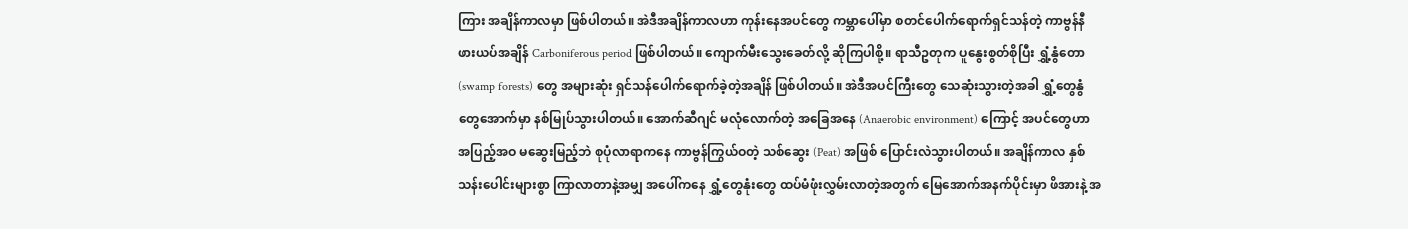ကြား အချိန်ကာလမှာ ဖြစ်ပါတယ်။ အဲဒီအချိန်ကာလဟာ ကုန်းနေအပင်တွေ ကမ္ဘာပေါ်မှာ စတင်ပေါက်ရောက်ရှင်သန်တဲ့ ကာဗွန်နီဖားယပ်အချိန် Carboniferous period ဖြစ်ပါတယ်။ ကျောက်မီးသွေးခေတ်လို့ ဆိုကြပါစို့။ ရာသီဥတုက ပူနွေးစွတ်စိုပြီး ရွှံ့နွံတော (swamp forests) တွေ အများဆုံး ရှင်သန်ပေါက်ရောက်ခဲ့တဲ့အချိန် ဖြစ်ပါတယ်။ အဲဒီအပင်ကြီးတွေ သေဆုံးသွားတဲ့အခါ ရွှံ့တွေနွံတွေအောက်မှာ နစ်မြုပ်သွားပါတယ်။ အောက်ဆီဂျင် မလုံလောက်တဲ့ အခြေအနေ (Anaerobic environment) ကြောင့် အပင်တွေဟာ အပြည့်အဝ မဆွေးမြည့်ဘဲ စုပုံလာရာကနေ ကာဗွန်ကြွယ်ဝတဲ့ သစ်ဆွေး (Peat) အဖြစ် ပြောင်းလဲသွားပါတယ်။ အချိန်ကာလ နှစ်သန်းပေါင်းများစွာ ကြာလာတာနဲ့အမျှ အပေါ်ကနေ ရွှံ့တွေနုံးတွေ ထပ်မံဖုံးလွှမ်းလာတဲ့အတွက် မြေအောက်အနက်ပိုင်းမှာ ဖိအားနဲ့ အ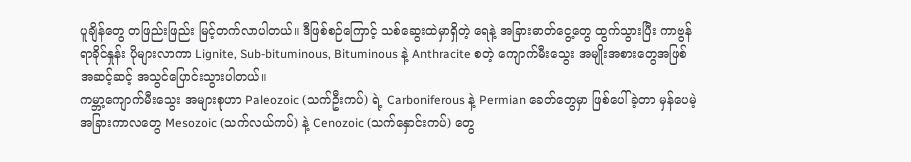ပူချိန်တွေ တဖြည်းဖြည်း မြင့်တက်လာပါတယ်။ ဒီဖြစ်စဉ်ကြောင့် သစ်ဆွေးထဲမှာရှိတဲ့ ရေနဲ့ အခြားဓာတ်ငွေ့တွေ ထွက်သွားပြီး ကာဗွန်ရာခိုင်နှုန်း ပိုများလာကာ Lignite, Sub-bituminous, Bituminous နဲ့ Anthracite စတဲ့ ကျောက်မီးသွေး အမျိုးအစားတွေအဖြစ် အဆင့်ဆင့် အသွင်ပြောင်းသွားပါတယ်။
ကမ္ဘာ့ကျောက်မီးသွေး အများစုဟာ Paleozoic (သက်ဦးကပ်) ရဲ့ Carboniferous နဲ့ Permian ခေတ်တွေမှာ ဖြစ်ပေါ်ခဲ့တာ မှန်ပေမဲ့ အခြားကာလတွေ Mesozoic (သက်လယ်ကပ်) နဲ့ Cenozoic (သက်နှောင်းကပ်) တွေ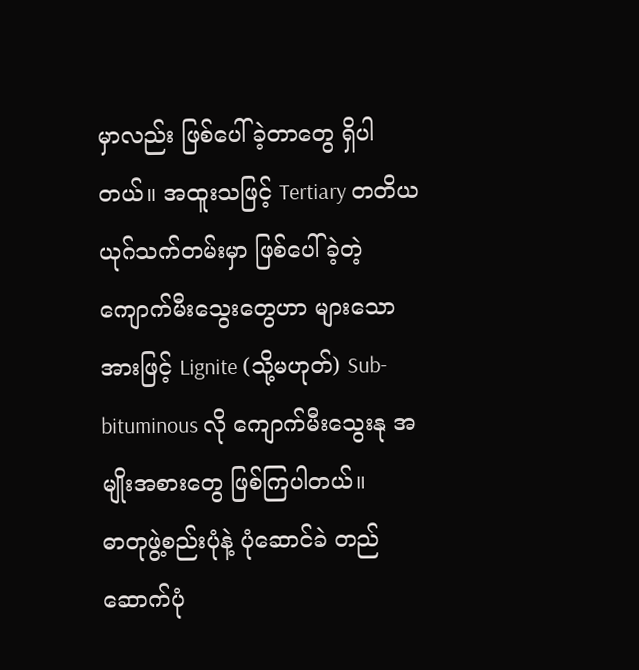မှာလည်း ဖြစ်ပေါ်ခဲ့တာတွေ ရှိပါတယ်။ အထူးသဖြင့် Tertiary တတိယယုဂ်သက်တမ်းမှာ ဖြစ်ပေါ်ခဲ့တဲ့ ကျောက်မီးသွေးတွေဟာ များသောအားဖြင့် Lignite (သို့မဟုတ်) Sub-bituminous လို ကျောက်မီးသွေးနု အမျိုးအစားတွေ ဖြစ်ကြပါတယ်။
ဓာတုဖွဲ့စည်းပုံနဲ့ ပုံဆောင်ခဲ တည်ဆောက်ပုံ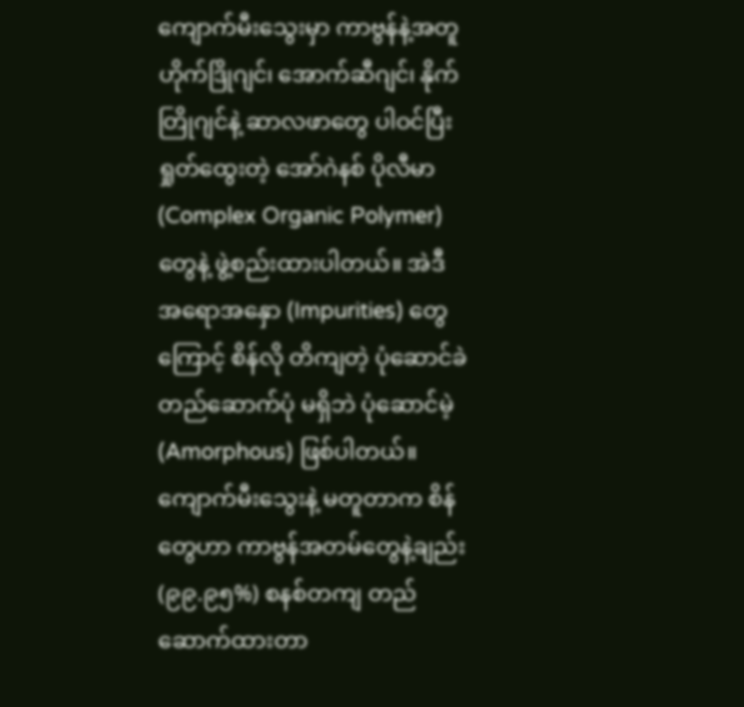ကျောက်မီးသွေးမှာ ကာဗွန်နဲ့အတူ ဟိုက်ဒြိုဂျင်၊ အောက်ဆီဂျင်၊ နိုက်တြိုဂျင်နဲ့ ဆာလဖာတွေ ပါဝင်ပြီး ရှုတ်ထွေးတဲ့ အော်ဂဲနစ် ပိုလီမာ (Complex Organic Polymer) တွေနဲ့ ဖွဲ့စည်းထားပါတယ်။ အဲဒီ အရောအနှော (Impurities) တွေကြောင့် စိန်လို တိကျတဲ့ ပုံဆောင်ခဲတည်ဆောက်ပုံ မရှိဘဲ ပုံဆောင်မဲ့ (Amorphous) ဖြစ်ပါတယ်။
ကျောက်မီးသွေးနဲ့ မတူတာက စိန်တွေဟာ ကာဗွန်အတမ်တွေနဲ့ချည်း (၉၉.၉၅%) စနစ်တကျ တည်ဆောက်ထားတာ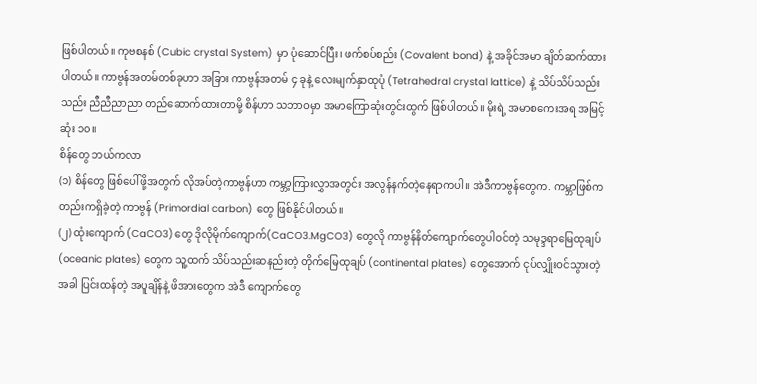ဖြစ်ပါတယ်။ ကုဗစနစ် (Cubic crystal System) မှာ ပုံဆောင်ပြီး၊ ဖက်စပ်စည်း (Covalent bond) နဲ့ အခိုင်အမာ ချိတ်ဆက်ထားပါတယ်။ ကာဗွန်အတမ်တစ်ခုဟာ အခြား ကာဗွန်အတမ် ၄ ခုနဲ့ လေးမျက်နှာထုပုံ (Tetrahedral crystal lattice) နဲ့ သိပ်သိပ်သည်းသည်း ညီညီညာညာ တည်ဆောက်ထားတာမို့ စိန်ဟာ သဘာဝမှာ အမာကြောဆုံးတွင်းထွက် ဖြစ်ပါတယ်။ မိုးရဲ့ အမာစကေးအရ အမြင့်ဆုံး ၁၀။
စိန်တွေ ဘယ်ကလာ
(၁) စိန်တွေ ဖြစ်ပေါ်ဖို့အတွက် လိုအပ်တဲ့ကာဗွန်ဟာ ကမ္ဘာ့ကြားလွှာအတွင်း အလွန်နက်တဲ့နေရာကပါ။ အဲဒီကာဗွန်တွေက. ကမ္ဘာဖြစ်ကတည်းကရှိခဲ့တဲ့ ကာဗွန် (Primordial carbon) တွေ ဖြစ်နိုင်ပါတယ်။
(၂) ထုံးကျောက် (CaCO3)တွေ ဒိုလိုမိုက်ကျောက်(CaCO3.MgCO3) တွေလို ကာဗွန်နိတ်ကျောက်တွေပါဝင်တဲ့ သမုဒ္ဒရာမြေထုချပ် (oceanic plates) တွေက သူ့ထက် သိပ်သည်းဆနည်းတဲ့ တိုက်မြေထုချပ် (continental plates) တွေအောက် ငုပ်လျှိုးဝင်သွားတဲ့အခါ ပြင်းထန်တဲ့ အပူချိန်နဲ့ ဖိအားတွေက အဲဒီ ကျောက်တွေ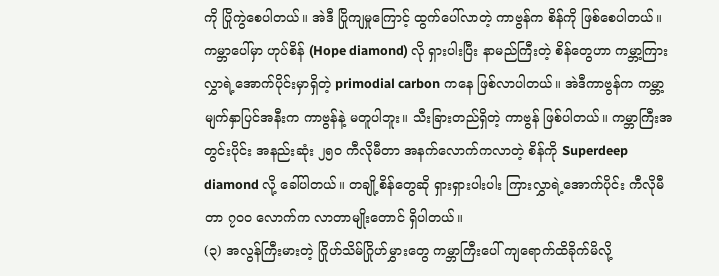ကို ပြိုကွဲစေပါတယ်။ အဲဒီ ပြိုကျမှုကြောင့် ထွက်ပေါ်လာတဲ့ ကာဗွန်က စိန်ကို ဖြစ်စေပါတယ်။ ကမ္ဘာပေါ်မှာ ဟုပ်စိန် (Hope diamond) လို ရှားပါးပြီး နာမည်ကြီးတဲ့ စိန်တွေဟာ ကမ္ဘာ့ကြားလွှာရဲ့အောက်ပိုင်းမှာရှိတဲ့ primodial carbon ကနေ ဖြစ်လာပါတယ်။ အဲဒီကာဗွန်က ကမ္ဘာ့မျက်နှာပြင်အနီးက ကာဗွန်နဲ့ မတူပါဘူး။ သီးခြားတည်ရှိတဲ့ ကာဗွန် ဖြစ်ပါတယ်။ ကမ္ဘာကြီးအတွင်းပိုင်း အနည်းဆုံး ၂၅၀ ကီလိုမီတာ အနက်လောက်ကလာတဲ့ စိန်ကို Superdeep diamond လို့ ခေါ်ပါတယ်။ တချို့စိန်တွေဆို ရှားရှားပါးပါး ကြားလွှာရဲ့အောက်ပိုင်း ကီလိုမီတာ ၇၀၀ လောက်က လာတာမျိုးတောင် ရှိပါတယ်။
(၃) အလွန်ကြီးမားတဲ့ ဂြိုဟ်သိမ်ဂြိုဟ်မွှားတွေ ကမ္ဘာကြီးပေါ် ကျရောက်ထိခိုက်မိလို့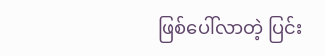ဖြစ်ပေါ်လာတဲ့ ပြင်း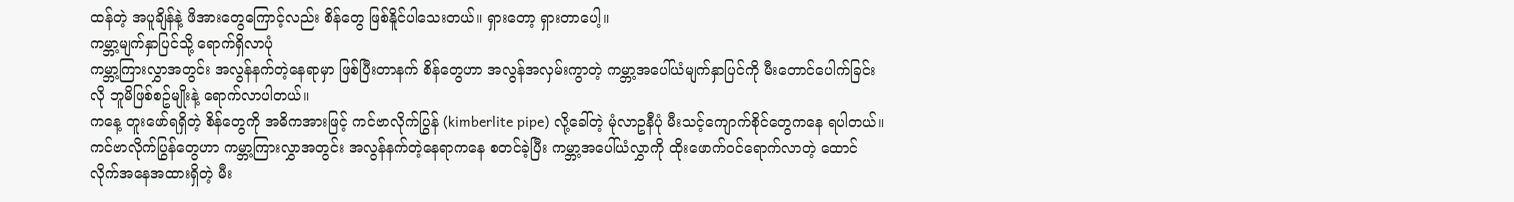ထန်တဲ့ အပူချိန်နဲ့ ဖိအားတွေကြောင့်လည်း စိန်တွေ ဖြစ်နိူင်ပါသေးတယ်။ ရှားတော့ ရှားတာပေါ့။
ကမ္ဘာ့မျက်နှာပြင်သို့ ရောက်ရှိလာပုံ
ကမ္ဘာ့ကြားလွှာအတွင်း အလွန်နက်တဲ့နေရာမှာ ဖြစ်ပြီးတာနက် စိန်တွေဟာ အလွန်အလှမ်းကွာတဲ့ ကမ္ဘာ့အပေါ်ယံမျက်နှာပြင်ကို မီးတောင်ပေါက်ခြင်းလို ဘူမိဖြစ်စဥ်မျိုးနဲ့ ရောက်လာပါတယ်။
ကနေ့ တူးဖော်ရရှိတဲ့ စိန်တွေကို အဓိကအားဖြင့် ကင်ဗာလိုက်ပြွန် (kimberlite pipe) လို့ခေါ်တဲ့ မုံလာဥနီပုံ မီးသင့်ကျောက်စိုင်တွေကနေ ရပါတယ်။ ကင်ဗာလိုက်ပြွန်တွေဟာ ကမ္ဘာ့ကြားလွှာအတွင်း အလွန်နက်တဲ့နေရာကနေ စတင်ခဲ့ပြီး ကမ္ဘာ့အပေါ်ယံလွှာကို ထိုးဖောက်ဝင်ရောက်လာတဲ့ ထောင်လိုက်အနေအထားရှိတဲ့ မီး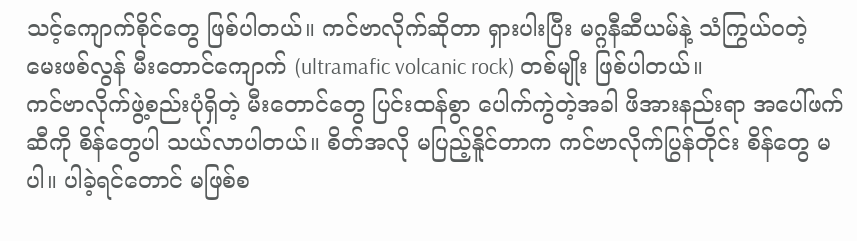သင့်ကျောက်စိုင်တွေ ဖြစ်ပါတယ်။ ကင်ဗာလိုက်ဆိုတာ ရှားပါးပြီး မဂ္ဂနီဆီယမ်နဲ့ သံကြွယ်ဝတဲ့ မေးဖစ်လွန် မီးတောင်ကျောက် (ultramafic volcanic rock) တစ်မျိုး ဖြစ်ပါတယ်။
ကင်ဗာလိုက်ဖွဲ့စည်းပုံရှိတဲ့ မီးတောင်တွေ ပြင်းထန်စွာ ပေါက်ကွဲတဲ့အခါ ဖိအားနည်းရာ အပေါ်ဖက်ဆီကို စိန်တွေပါ သယ်လာပါတယ်။ စိတ်အလို မပြည့်နိူင်တာက ကင်ဗာလိုက်ပြွန်တိုင်း စိန်တွေ မပါ။ ပါခဲ့ရင်တောင် မဖြစ်စ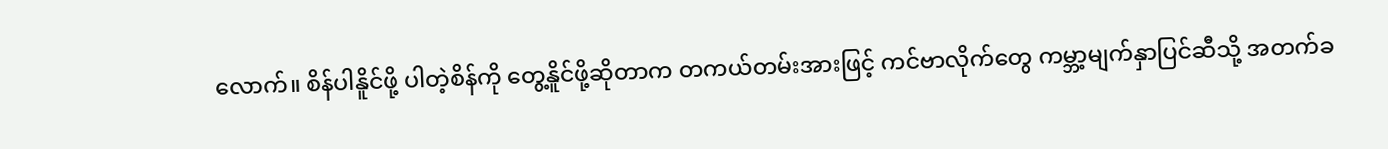လောက်။ စိန်ပါနိူင်ဖို့ ပါတဲ့စိန်ကို တွေ့နိူင်ဖို့ဆိုတာက တကယ်တမ်းအားဖြင့် ကင်ဗာလိုက်တွေ ကမ္ဘာ့မျက်နှာပြင်ဆီသို့ အတက်ခ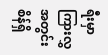ရီးမှာ ကြားလွှအတွင်း စိန်ရှိ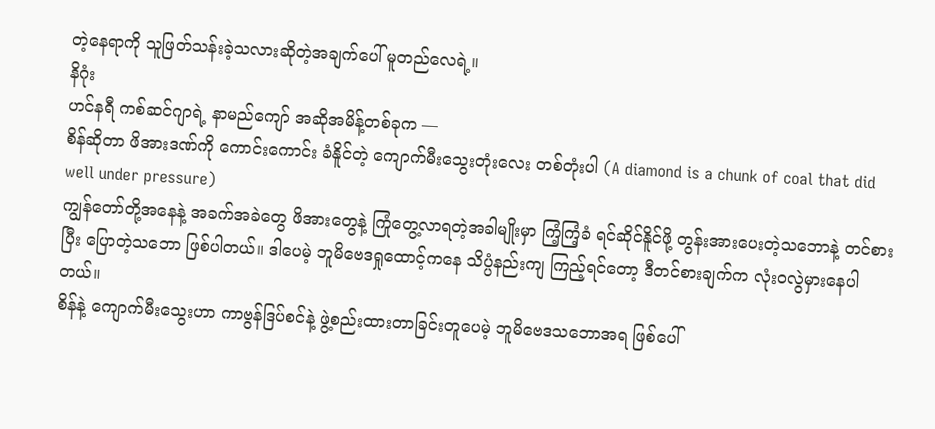တဲ့နေရာကို သူဖြတ်သန်းခဲ့သလားဆိုတဲ့အချက်ပေါ် မူတည်လေရဲ့။
နိဂုံး
ဟင်နရီ ကစ်ဆင်ဂျာရဲ့ နာမည်ကျော် အဆိုအမိန့်တစ်ခုက —
စိန်ဆိုတာ ဖိအားဒဏ်ကို ကောင်းကောင်း ခံနိူင်တဲ့ ကျောက်မီးသွေးတုံးလေး တစ်တုံးပါ (A diamond is a chunk of coal that did well under pressure)
ကျွန်တော်တို့အနေနဲ့ အခက်အခဲတွေ ဖိအားတွေနဲ့ ကြုံတွေ့လာရတဲ့အခါမျိုးမှာ ကြံ့ကြံ့ခံ ရင်ဆိုင်နိူင်ဖို့ တွန်းအားပေးတဲ့သဘောနဲ့ တင်စားပြီး ပြောတဲ့သဘော ဖြစ်ပါတယ်။ ဒါပေမဲ့ ဘူမိဗေဒရှုထောင့်ကနေ သိပ္ပံနည်းကျ ကြည့်ရင်တော့ ဒီတင်စားချက်က လုံးဝလွဲမှားနေပါတယ်။
စိန်နဲ့ ကျောက်မီးသွေးဟာ ကာဗွန်ဒြပ်စင်နဲ့ ဖွဲ့စည်းထားတာခြင်းတူပေမဲ့ ဘူမိဗေဒသဘောအရ ဖြစ်ပေါ်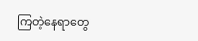ကြတဲ့နေရာတွေ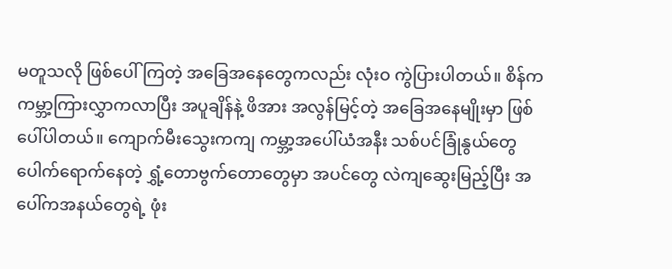မတူသလို ဖြစ်ပေါ်ကြတဲ့ အခြေအနေတွေကလည်း လုံးဝ ကွဲပြားပါတယ်။ စိန်က ကမ္ဘာ့ကြားလွှာကလာပြီး အပူချိန်နဲ့ ဖိအား အလွန်မြင့်တဲ့ အခြေအနေမျိုးမှာ ဖြစ်ပေါ်ပါတယ်။ ကျောက်မီးသွေးကကျ ကမ္ဘာ့အပေါ်ယံအနီး သစ်ပင်ခြုံနွယ်တွေ ပေါက်ရောက်နေတဲ့ ရွှံ့တောဗွက်တောတွေမှာ အပင်တွေ လဲကျဆွေးမြည့်ပြီး အပေါ်ကအနယ်တွေရဲ့ ဖုံး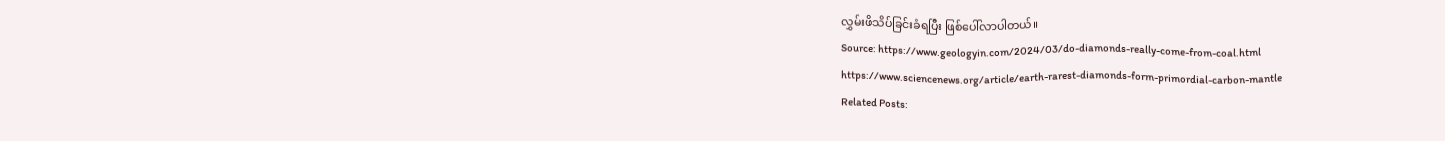လွှမ်းဖိသိပ်ခြင်းခံရပြီး ဖြစ်ပေါ်လာပါတယ်။
Source: https://www.geologyin.com/2024/03/do-diamonds-really-come-from-coal.html
https://www.sciencenews.org/article/earth-rarest-diamonds-form-primordial-carbon-mantle
Related Posts: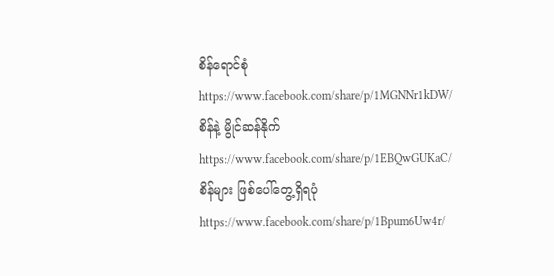စိန်ရောင်စုံ
https://www.facebook.com/share/p/1MGNNr1kDW/
စိန်နဲ့ မွိုင်ဆန်နိုက်
https://www.facebook.com/share/p/1EBQwGUKaC/
စိန်များ ဖြစ်ပေါ်တွေ့ရှိရပုံ
https://www.facebook.com/share/p/1Bpum6Uw4r/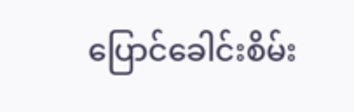ပြောင်ခေါင်းစိမ်း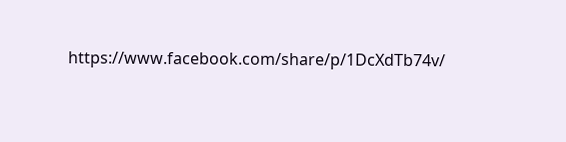https://www.facebook.com/share/p/1DcXdTb74v/